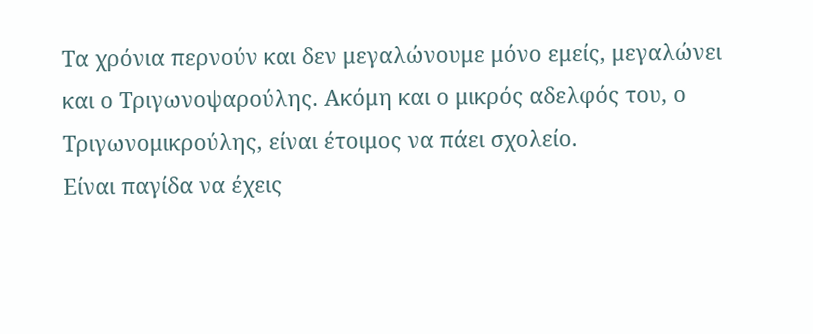Τα χρόνια περνούν και δεν μεγαλώνουμε μόνο εμείς, μεγαλώνει και ο Τριγωνοψαρούλης. Ακόμη και ο μικρός αδελφός του, ο Τριγωνομικρούλης, είναι έτοιμος να πάει σχολείο.
Είναι παγίδα να έχεις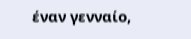έναν γενναίο,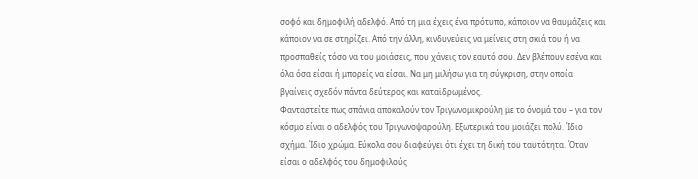σοφό και δημοφιλή αδελφό. Από τη μια έχεις ένα πρότυπο, κάποιον να θαυμάζεις και κάποιον να σε στηρίζει. Από την άλλη, κινδυνεύεις να μείνεις στη σκιά του ή να προσπαθείς τόσο να του μοιάσεις, που χάνεις τον εαυτό σου. Δεν βλέπουν εσένα και όλα όσα είσαι ή μπορείς να είσαι. Να μη μιλήσω για τη σύγκριση, στην οποία βγαίνεις σχεδόν πάντα δεύτερος και καταϊδρωμένος.
Φανταστείτε πως σπάνια αποκαλούν τον Τριγωνομικρούλη με το όνομά του – για τον κόσμο είναι ο αδελφός του Τριγωνοψαρούλη. Εξωτερικά του μοιάζει πολύ. Ίδιο σχήμα. Ίδιο χρώμα. Εύκολα σου διαφεύγει ότι έχει τη δική του ταυτότητα. Όταν είσαι ο αδελφός του δημοφιλούς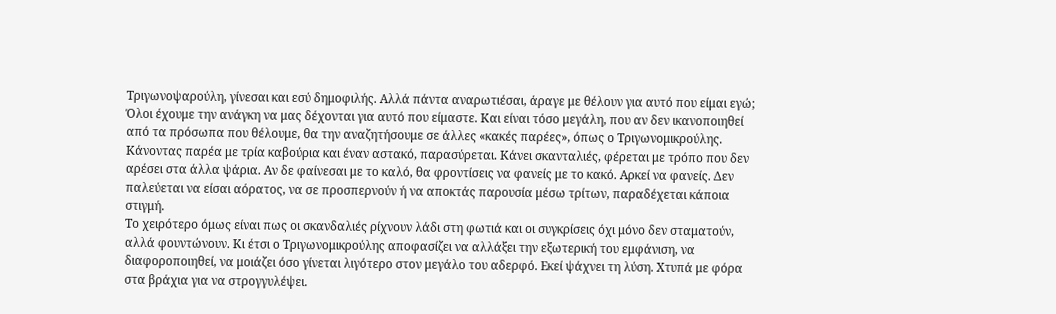Τριγωνοψαρούλη, γίνεσαι και εσύ δημοφιλής. Αλλά πάντα αναρωτιέσαι, άραγε με θέλουν για αυτό που είμαι εγώ;
Όλοι έχουμε την ανάγκη να μας δέχονται για αυτό που είμαστε. Και είναι τόσο μεγάλη, που αν δεν ικανοποιηθεί από τα πρόσωπα που θέλουμε, θα την αναζητήσουμε σε άλλες «κακές παρέες», όπως ο Τριγωνομικρούλης. Κάνοντας παρέα με τρία καβούρια και έναν αστακό, παρασύρεται. Κάνει σκανταλιές, φέρεται με τρόπο που δεν αρέσει στα άλλα ψάρια. Αν δε φαίνεσαι με το καλό, θα φροντίσεις να φανείς με το κακό. Αρκεί να φανείς. Δεν παλεύεται να είσαι αόρατος, να σε προσπερνούν ή να αποκτάς παρουσία μέσω τρίτων, παραδέχεται κάποια στιγμή.
Το χειρότερο όμως είναι πως οι σκανδαλιές ρίχνουν λάδι στη φωτιά και οι συγκρίσεις όχι μόνο δεν σταματούν, αλλά φουντώνουν. Κι έτσι ο Τριγωνομικρούλης αποφασίζει να αλλάξει την εξωτερική του εμφάνιση, να διαφοροποιηθεί, να μοιάζει όσο γίνεται λιγότερο στον μεγάλο του αδερφό. Εκεί ψάχνει τη λύση. Χτυπά με φόρα στα βράχια για να στρογγυλέψει.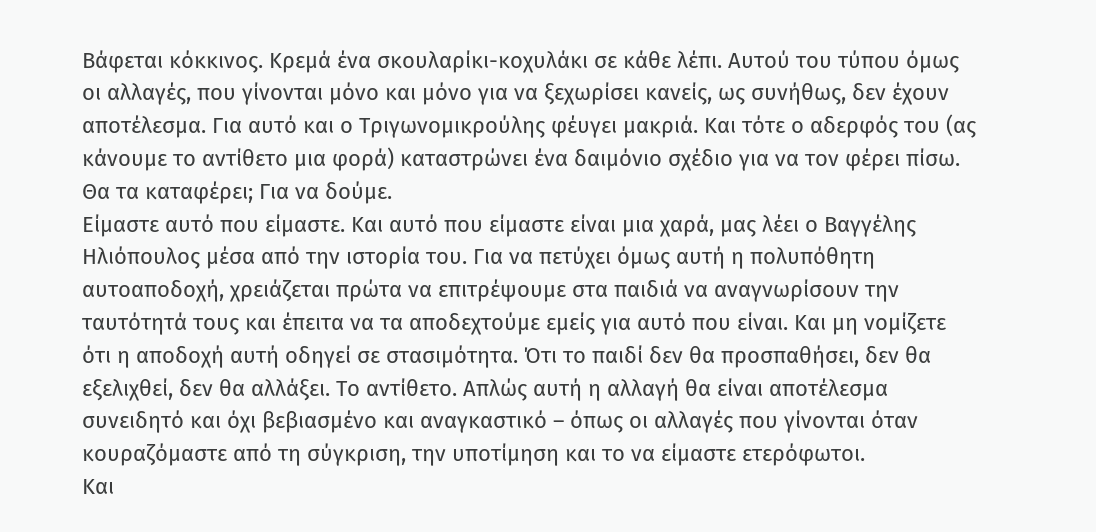Βάφεται κόκκινος. Κρεμά ένα σκουλαρίκι-κοχυλάκι σε κάθε λέπι. Αυτού του τύπου όμως οι αλλαγές, που γίνονται μόνο και μόνο για να ξεχωρίσει κανείς, ως συνήθως, δεν έχουν αποτέλεσμα. Για αυτό και ο Τριγωνομικρούλης φέυγει μακριά. Και τότε ο αδερφός του (ας κάνουμε το αντίθετο μια φορά) καταστρώνει ένα δαιμόνιο σχέδιο για να τον φέρει πίσω. Θα τα καταφέρει; Για να δούμε.
Είμαστε αυτό που είμαστε. Και αυτό που είμαστε είναι μια χαρά, μας λέει ο Βαγγέλης Ηλιόπουλος μέσα από την ιστορία του. Για να πετύχει όμως αυτή η πολυπόθητη αυτοαποδοχή, χρειάζεται πρώτα να επιτρέψουμε στα παιδιά να αναγνωρίσουν την ταυτότητά τους και έπειτα να τα αποδεχτούμε εμείς για αυτό που είναι. Και μη νομίζετε ότι η αποδοχή αυτή οδηγεί σε στασιμότητα. Ότι το παιδί δεν θα προσπαθήσει, δεν θα εξελιχθεί, δεν θα αλλάξει. Το αντίθετο. Απλώς αυτή η αλλαγή θα είναι αποτέλεσμα συνειδητό και όχι βεβιασμένο και αναγκαστικό – όπως οι αλλαγές που γίνονται όταν κουραζόμαστε από τη σύγκριση, την υποτίμηση και το να είμαστε ετερόφωτοι.
Και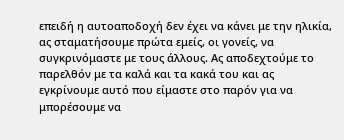επειδή η αυτοαποδοχή δεν έχει να κάνει με την ηλικία, ας σταματήσουμε πρώτα εμείς, οι γονείς, να συγκρινόμαστε με τους άλλους. Ας αποδεχτούμε το παρελθόν με τα καλά και τα κακά του και ας εγκρίνουμε αυτό που είμαστε στο παρόν για να μπορέσουμε να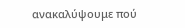ανακαλύψουμε πού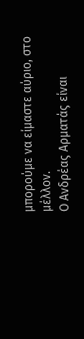μπορούμε να είμαστε αύριο, στο μέλλον.
Ο Ανδρέας Αρματάς είναι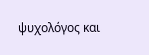ψυχολόγος και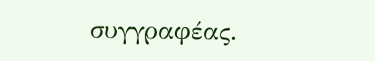συγγραφέας.